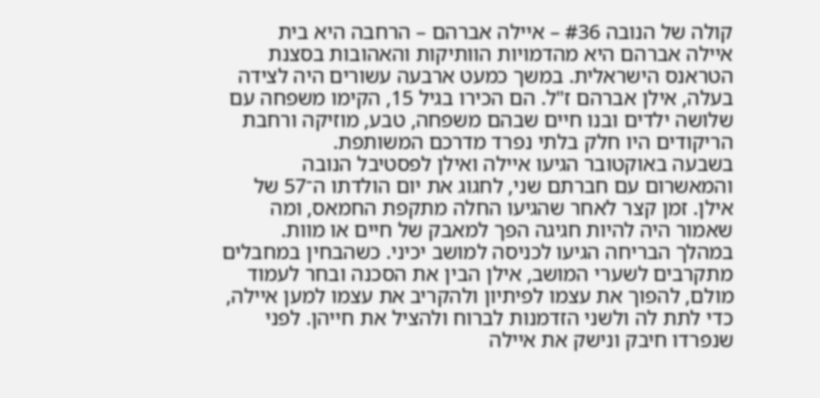קולה של הנובה #36 – איילה אברהם – הרחבה היא בית
איילה אברהם היא מהדמויות הוותיקות והאהובות בסצנת הטראנס הישראלית. במשך כמעט ארבעה עשורים היה לצידה בעלה, אילן אברהם ז"ל. הם הכירו בגיל 15, הקימו משפחה עם שלושה ילדים ובנו חיים שבהם משפחה, טבע, מוזיקה ורחבת הריקודים היו חלק בלתי נפרד מדרכם המשותפת.
בשבעה באוקטובר הגיעו איילה ואילן לפסטיבל הנובה והמאשרום עם חברתם שני, לחגוג את יום הולדתו ה־57 של אילן. זמן קצר לאחר שהגיעו החלה מתקפת החמאס, ומה שאמור היה להיות חגיגה הפך למאבק של חיים או מוות.
במהלך הבריחה הגיעו לכניסה למושב יכיני. כשהבחין במחבלים מתקרבים לשערי המושב, אילן הבין את הסכנה ובחר לעמוד מולם, להפוך את עצמו לפיתיון ולהקריב את עצמו למען איילה, כדי לתת לה ולשני הזדמנות לברוח ולהציל את חייהן. לפני שנפרדו חיבק ונישק את איילה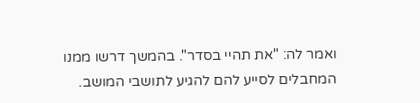ואמר לה: "את תהיי בסדר". בהמשך דרשו ממנו המחבלים לסייע להם להגיע לתושבי המושב.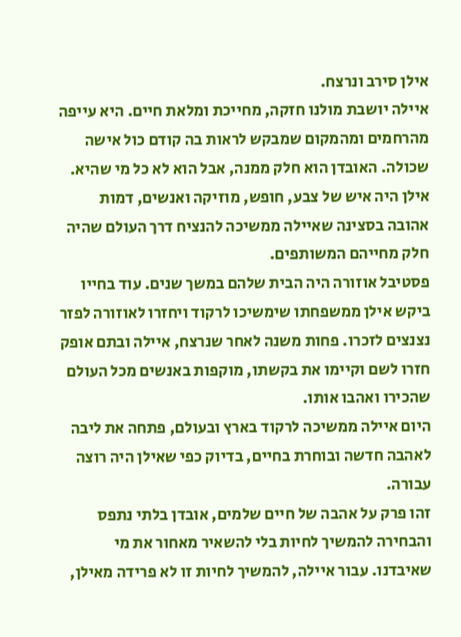אילן סירב ונרצח.
איילה יושבת מולנו חזקה, מחייכת ומלאת חיים. היא עייפה מהרחמים ומהמקום שמבקש לראות בה קודם כול אישה שכולה. האובדן הוא חלק ממנה, אבל הוא לא כל מי שהיא.
אילן היה איש של צבע, חופש, מוזיקה ואנשים, דמות אהובה בסצינה שאיילה ממשיכה להנציח דרך העולם שהיה חלק מחייהם המשותפים.
פסטיבל אוזורה היה הבית שלהם במשך שנים. עוד בחייו ביקש אילן ממשפחתו שימשיכו לרקוד ויחזרו לאוזורה לפזר נצנצים לזכרו. פחות משנה לאחר שנרצח, איילה ובתם אופק חזרו לשם וקיימו את בקשתו, מוקפות באנשים מכל העולם שהכירו ואהבו אותו.
היום איילה ממשיכה לרקוד בארץ ובעולם, פתחה את ליבה לאהבה חדשה ובוחרת בחיים, בדיוק כפי שאילן היה רוצה עבורה.
זהו פרק על אהבה של חיים שלמים, אובדן בלתי נתפס והבחירה להמשיך לחיות בלי להשאיר מאחור את מי שאיבדנו. עבור איילה, להמשיך לחיות זו לא פרידה מאילן,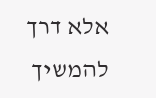אלא דרך להמשיך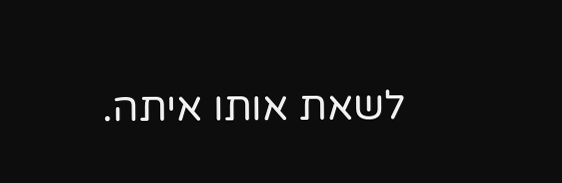לשאת אותו איתה.